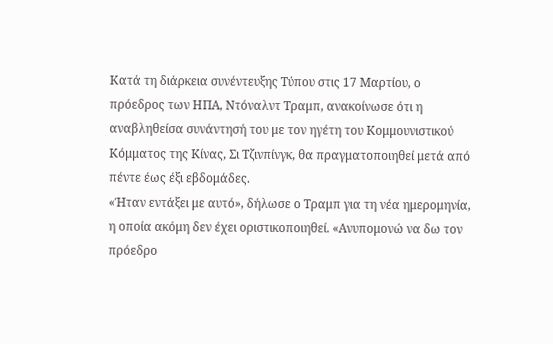Κατά τη διάρκεια συνέντευξης Τύπου στις 17 Μαρτίου, ο πρόεδρος των ΗΠΑ, Ντόναλντ Τραμπ, ανακοίνωσε ότι η αναβληθείσα συνάντησή του με τον ηγέτη του Κομμουνιστικού Κόμματος της Κίνας, Σι Τζινπίνγκ, θα πραγματοποιηθεί μετά από πέντε έως έξι εβδομάδες.
«Ήταν εντάξει με αυτό», δήλωσε ο Τραμπ για τη νέα ημερομηνία, η οποία ακόμη δεν έχει οριστικοποιηθεί. «Ανυπομονώ να δω τον πρόεδρο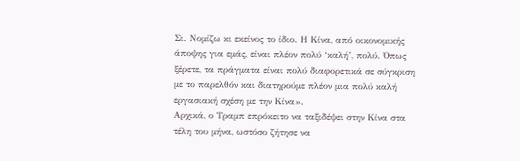Σι. Νομίζω κι εκείνος το ίδιο. Η Κίνα, από οικονομικής άποψης για εμάς, είναι πλέον πολύ ‘καλή’, πολύ. Όπως ξέρετε, τα πράγματα είναι πολύ διαφορετικά σε σύγκριση με το παρελθόν και διατηρούμε πλέον μια πολύ καλή εργασιακή σχέση με την Κίνα».
Αρχικά, ο Τραμπ επρόκειτο να ταξιδέψει στην Κίνα στα τέλη του μήνα, ωστόσο ζήτησε να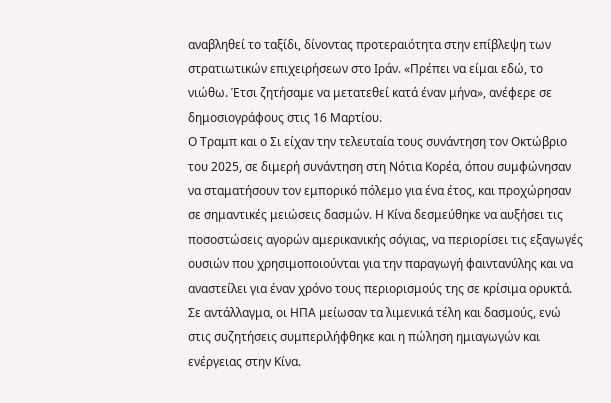αναβληθεί το ταξίδι, δίνοντας προτεραιότητα στην επίβλεψη των στρατιωτικών επιχειρήσεων στο Ιράν. «Πρέπει να είμαι εδώ, το νιώθω. Έτσι ζητήσαμε να μετατεθεί κατά έναν μήνα», ανέφερε σε δημοσιογράφους στις 16 Μαρτίου.
Ο Τραμπ και ο Σι είχαν την τελευταία τους συνάντηση τον Οκτώβριο του 2025, σε διμερή συνάντηση στη Νότια Κορέα, όπου συμφώνησαν να σταματήσουν τον εμπορικό πόλεμο για ένα έτος, και προχώρησαν σε σημαντικές μειώσεις δασμών. Η Κίνα δεσμεύθηκε να αυξήσει τις ποσοστώσεις αγορών αμερικανικής σόγιας, να περιορίσει τις εξαγωγές ουσιών που χρησιμοποιούνται για την παραγωγή φαιντανύλης και να αναστείλει για έναν χρόνο τους περιορισμούς της σε κρίσιμα ορυκτά. Σε αντάλλαγμα, οι ΗΠΑ μείωσαν τα λιμενικά τέλη και δασμούς, ενώ στις συζητήσεις συμπεριλήφθηκε και η πώληση ημιαγωγών και ενέργειας στην Κίνα.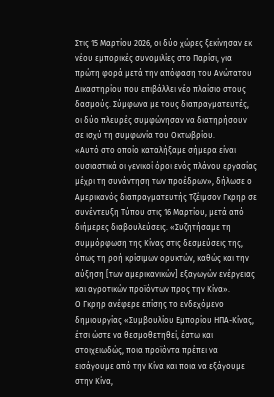Στις 15 Μαρτίου 2026, οι δύο χώρες ξεκίνησαν εκ νέου εμπορικές συνομιλίες στο Παρίσι, για πρώτη φορά μετά την απόφαση του Ανώτατου Δικαστηρίου που επιβάλλει νέο πλαίσιο στους δασμούς. Σύμφωνα με τους διαπραγματευτές, οι δύο πλευρές συμφώνησαν να διατηρήσουν σε ισχύ τη συμφωνία του Οκτωβρίου.
«Αυτό στο οποίο καταλήξαμε σήμερα είναι ουσιαστικά οι γενικοί όροι ενός πλάνου εργασίας μέχρι τη συνάντηση των προέδρων», δήλωσε ο Αμερικανός διαπραγματευτής Τζέιμσον Γκρηρ σε συνέντευξη Τύπου στις 16 Μαρτίου, μετά από διήμερες διαβουλεύσεις. «Συζητήσαμε τη συμμόρφωση της Κίνας στις δεσμεύσεις της, όπως τη ροή κρίσιμων ορυκτών, καθώς και την αύξηση [των αμερικανικών] εξαγωγών ενέργειας και αγροτικών προϊόντων προς την Κίνα».
Ο Γκρηρ ανέφερε επίσης το ενδεχόμενο δημιουργίας «Συμβουλίου Εμπορίου ΗΠΑ-Κίνας, έτσι ώστε να θεσμοθετηθεί, έστω και στοιχειωδώς, ποια προϊόντα πρέπει να εισάγουμε από την Κίνα και ποια να εξάγουμε στην Κίνα,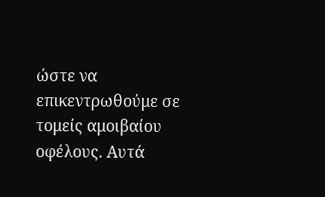ώστε να επικεντρωθούμε σε τομείς αμοιβαίου οφέλους. Αυτά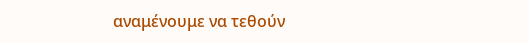αναμένουμε να τεθούν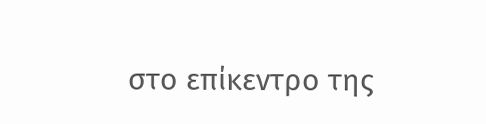στο επίκεντρο της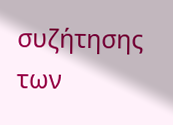συζήτησης των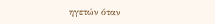ηγετών όταν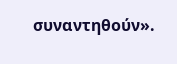συναντηθούν».